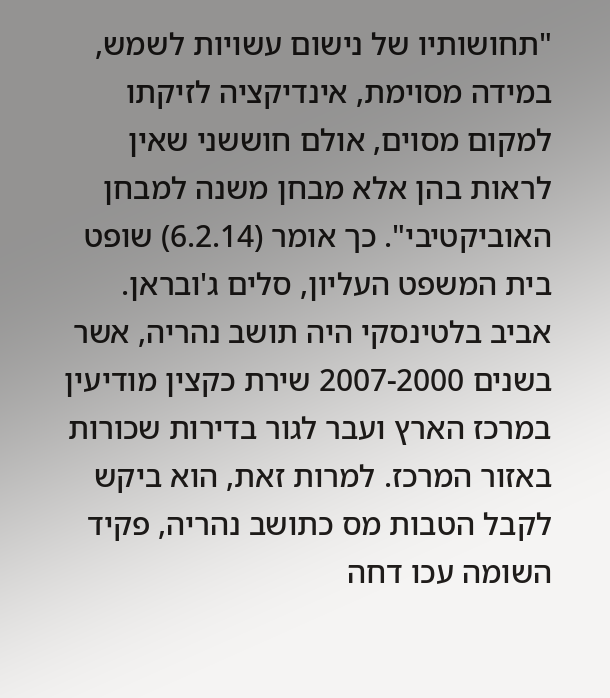"תחושותיו של נישום עשויות לשמש, במידה מסוימת, אינדיקציה לזיקתו למקום מסוים, אולם חוששני שאין לראות בהן אלא מבחן משנה למבחן האוביקטיבי". כך אומר (6.2.14) שופט בית המשפט העליון, סלים ג'ובראן.
אביב בלטינסקי היה תושב נהריה, אשר בשנים 2007-2000 שירת כקצין מודיעין במרכז הארץ ועבר לגור בדירות שכורות באזור המרכז. למרות זאת, הוא ביקש לקבל הטבות מס כתושב נהריה, פקיד השומה עכו דחה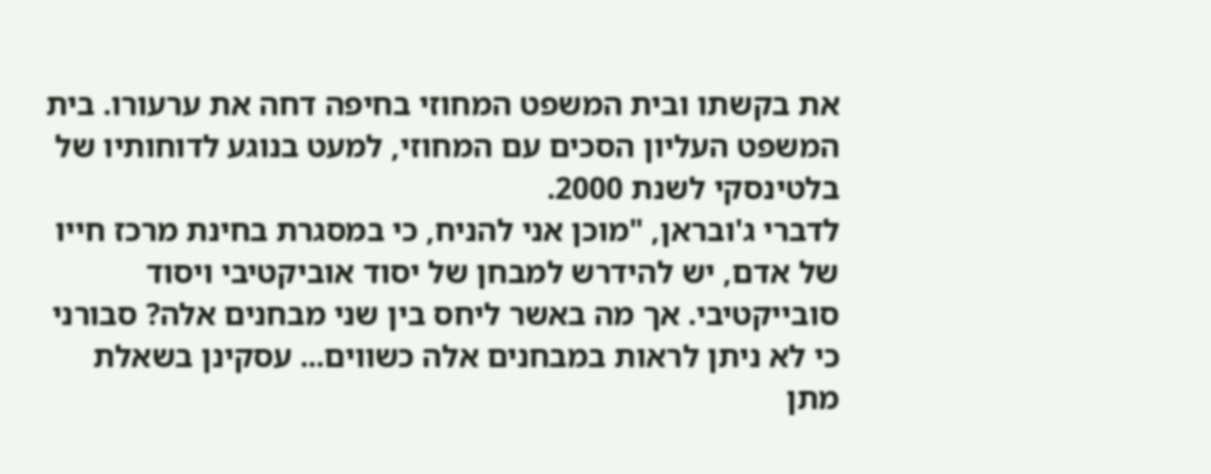את בקשתו ובית המשפט המחוזי בחיפה דחה את ערעורו. בית המשפט העליון הסכים עם המחוזי, למעט בנוגע לדוחותיו של בלטינסקי לשנת 2000.
לדברי ג'ובראן, "מוכן אני להניח, כי במסגרת בחינת מרכז חייו של אדם, יש להידרש למבחן של יסוד אוביקטיבי ויסוד סובייקטיבי. אך מה באשר ליחס בין שני מבחנים אלה? סבורני כי לא ניתן לראות במבחנים אלה כשווים... עסקינן בשאלת מתן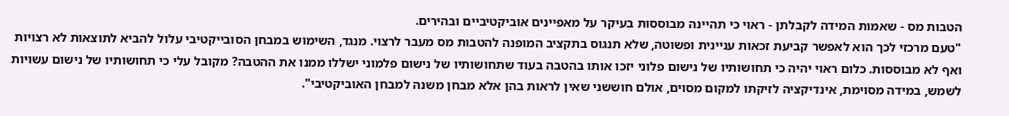הטבות מס - שאמות המידה לקבלתן - ראוי כי תהיינה מבוססות בעיקר על מאפיינים אוביקטיביים ובהירים.
"טעם מרכזי לכך הוא לאפשר קביעת זכאות עניינית ופשוטה, שלא תנגוס בתקציב המופנה להטבות מס מעבר לרצוי. מנגד, השימוש במבחן הסובייקטיבי עלול להביא לתוצאות לא רצויות ואף לא מבוססות. כלום ראוי יהיה כי תחושותיו של נישום פלוני יזכו אותו בהטבה בעוד שתחושותיו של נישום פלמוני ישללו ממנו את ההטבה? מקובל עלי כי תחושותיו של נישום עשויות לשמש, במידה מסוימת, אינדיקציה לזיקתו למקום מסוים, אולם חוששני שאין לראות בהן אלא מבחן משנה למבחן האוביקטיבי".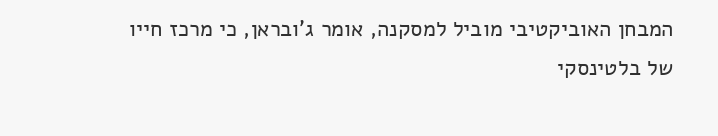המבחן האוביקטיבי מוביל למסקנה, אומר ג'ובראן, כי מרכז חייו של בלטינסקי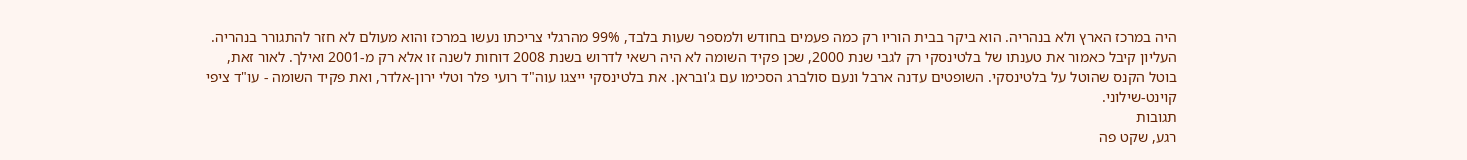היה במרכז הארץ ולא בנהריה. הוא ביקר בבית הוריו רק כמה פעמים בחודש ולמספר שעות בלבד, 99% מהרגלי צריכתו נעשו במרכז והוא מעולם לא חזר להתגורר בנהריה.
העליון קיבל כאמור את טענתו של בלטינסקי רק לגבי שנת 2000, שכן פקיד השומה לא היה רשאי לדרוש בשנת 2008 דוחות לשנה זו אלא רק מ-2001 ואילך. לאור זאת, בוטל הקנס שהוטל על בלטינסקי. השופטים עדנה ארבל ונעם סולברג הסכימו עם ג'ובראן. את בלטינסקי ייצגו עוה"ד רועי פלר וטלי ירון-אלדר, ואת פקיד השומה - עו"ד ציפי קוינט-שילוני.
תגובות
רגע, שקט פה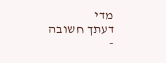מדי
דעתך חשובה -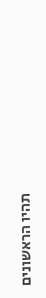תהיו הראשונים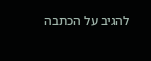להגיב על הכתבה